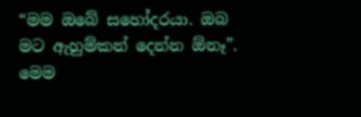“මම ඔබේ සහෝදරයා. ඔබ මට ඇහුම්කන් දෙන්න ඕනෑ”. මෙම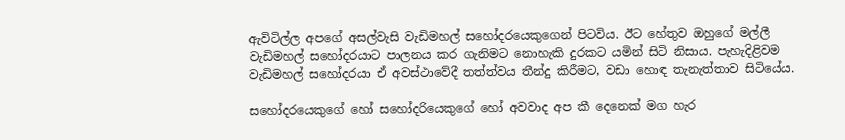ඇවිටිල්ල අපගේ අසල්වැසි වැඩිමහල් සහෝදරයෙකුගෙන් පිටවිය. ඊට හේතුව ඔහුගේ මල්ලී වැඩිමහල් සහෝදරයාට පාලනය කර ගැනිමට නොහැකි දුරකට යමින් සිටි නිසාය. පැහැදිළිවම වැඩිමහල් සහෝදරයා ඒ අවස්ථාවේදී තත්ත්වය තීන්දු කිරීමට, වඩා හොඳ තැනැත්තාව සිටියේය.

සහෝදරයෙකුගේ හෝ සහෝදරියෙකුගේ හෝ අවවාද අප කී දෙනෙක් මග හැර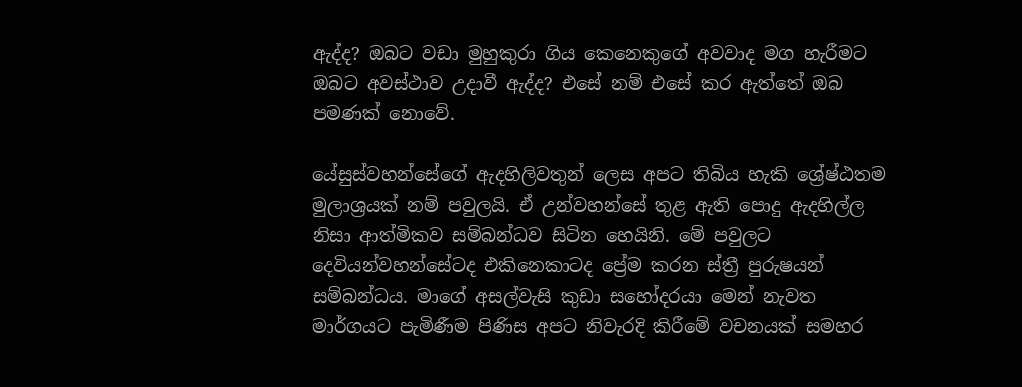ඇද්ද? ඔබට වඩා මුහුකුරා ගිය කෙනෙකුගේ අවවාද මග හැරීමට ඔබට අවස්ථාව උදාවී ඇද්ද? එසේ නම් එසේ කර ඇත්තේ ඔබ පමණක් නොවේ.

යේසුස්වහන්සේගේ ඇදහිලිවතුන් ලෙස අපට තිබිය හැකි ශ්‍රේෂ්ඨතම මුලාශ්‍රයක් නම් පවුලයි. ඒ උන්වහන්සේ තුළ ඇති පොදු ඇදහිල්ල නිසා ආත්මිකව සම්බන්ධව සිටින හෙයිනි. මේ පවුලට දෙවියන්වහන්සේටද එකිනෙකාටද ප්‍රේම කරන ස්ත්‍රී පුරුෂයන් සම්බන්ධය. මාගේ අසල්වැසි කුඩා සහෝදරයා මෙන් නැවත මාර්ගයට පැමිණීම පිණිස අපට නිවැරදි කිරීමේ වචනයක් සමහර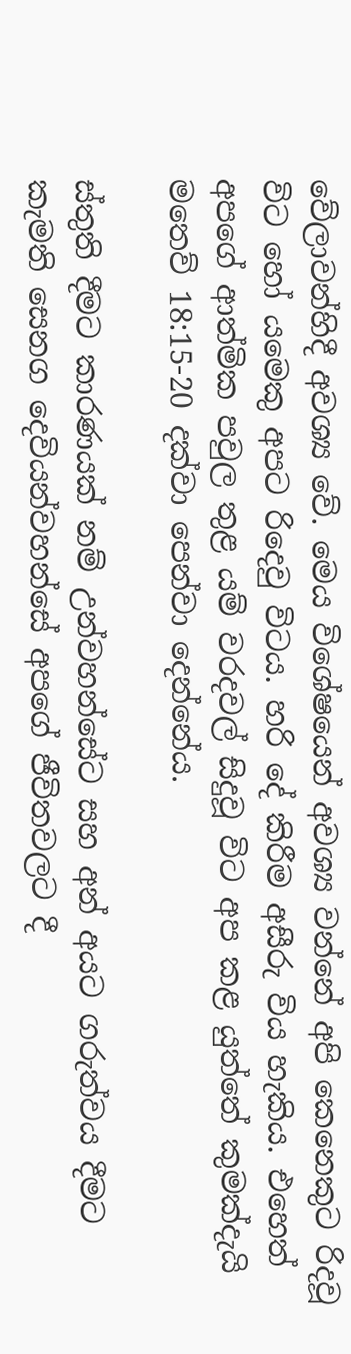වේලාවන්හිදී අවශ්‍ය වේ. මෙය විශේෂයෙන් අවශ්‍ය වන්නේ අපි කෙනෙකුට රිදවූ විට හෝ යමෙකු අපට රිදෙවු විටය. හරි දේ කිරීම අසීරු විය හැකිය. එහෙත් අපගේ ආත්මික පවුල තුළ යම් වරදවල් සිදුවූ විට අප කළ යුත්තේ කුමක්දැයි මතෙව් 18:15-20 දක්වා පෙන්වා දෙන්නේය.

ස්තුති දීමට කාරණයක් නම් උන්වහන්සේට සහ අන් අයට ගරුත්වය දීමට කැමති සෙනග දෙවියන්වහන්සේ අපගේ ජීවිතවලට දී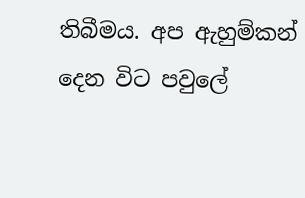තිබීමය. අප ඇහුම්කන් දෙන විට පවුලේ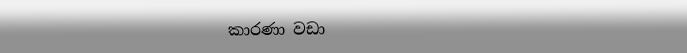කාරණා වඩා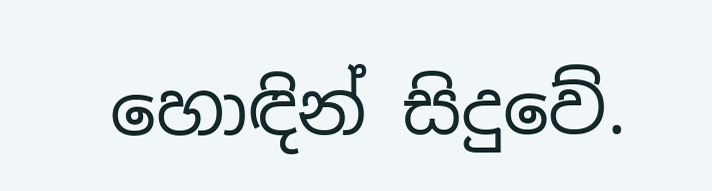හොඳින් සිදුවේ.